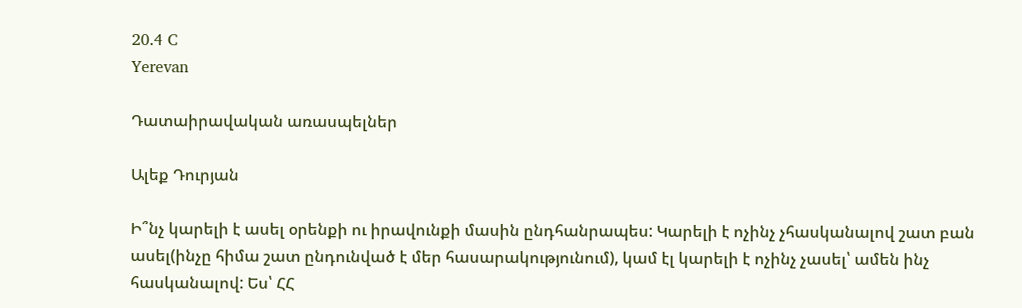20.4 C
Yerevan

Դատաիրավական առասպելներ

Ալեք Դուրյան

Ի՞նչ կարելի է ասել օրենքի ու իրավունքի մասին ընդհանրապես: Կարելի է ոչինչ չհասկանալով շատ բան ասել(ինչը հիմա շատ ընդունված է մեր հասարակությունում), կամ էլ կարելի է ոչինչ չասել՝ ամեն ինչ հասկանալով: Ես՝ ՀՀ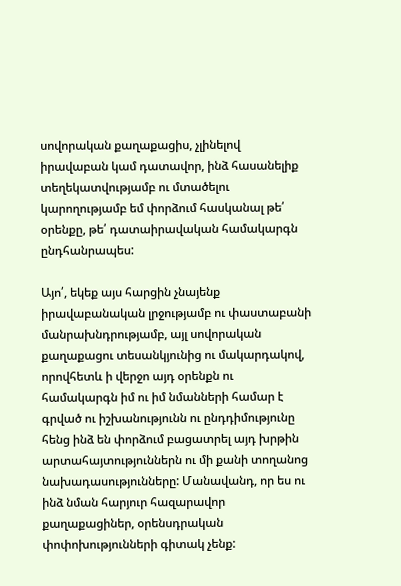սովորական քաղաքացիս, չլինելով իրավաբան կամ դատավոր, ինձ հասանելիք տեղեկատվությամբ ու մտածելու կարողությամբ եմ փորձում հասկանալ թե՛ օրենքը, թե՛ դատաիրավական համակարգն ընդհանրապես:

Այո՛, եկեք այս հարցին չնայենք իրավաբանական լրջությամբ ու փաստաբանի մանրախնդրությամբ, այլ սովորական քաղաքացու տեսանկյունից ու մակարդակով, որովհետև ի վերջո այդ օրենքն ու համակարգն իմ ու իմ նմանների համար է գրված ու իշխանությունն ու ընդդիմությունը հենց ինձ են փորձում բացատրել այդ խրթին արտահայտություններն ու մի քանի տողանոց նախադասությունները: Մանավանդ, որ ես ու ինձ նման հարյուր հազարավոր քաղաքացիներ, օրենսդրական փոփոխությունների գիտակ չենք: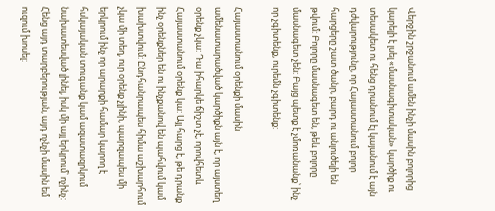Վերջին շրջանում ամեն ինչի մասին բոլորից կարելի է լսել «մասնագիտական» կարծիք ու տեսակետ ու հենց դրանում էլ կայանում է այն դժվարությունը, որ Հայաստանում բոլոր հարցերը շատ ծանր, բարդ ու անլուծելի են թվում: Բոլորը մասնագետ են, թեև բոլորը մասնագետ չեն: Բայց պետք է չմոռանանք՝ ինչ որ չգիտենք, ուրեմն չգիտենք:

Հայաստանում օրենքի մասին ամենատարածված կարծիքն այն է, որ այստեղ օրենք չկա: Դա իհարկե ճիշտ չէ, որովհետև Հայաստանում օրենք կա: Այլ հարց է, թե դրանք ինչ օրենքներ են ու ինչքանով են պահվում կամ խախտվում: Ընդհանրապես հիմա աշխարհում չկա մի տեղ, ուր օրենք չլինի, պարզապես մի երկրում ինչ որ արարքի համար կարող է հսկայական տուգանք կամ ազատազրկում նախատեսված լինել, իսկ մի այլ երկրում՝ ոչինչ: Հենց այդ տարբերության, այդ ոչնչի մասին եմ ուզում խոսել: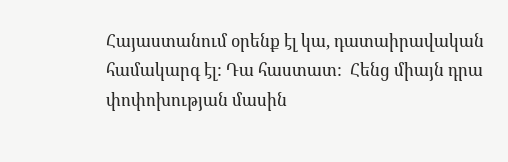Հայաստանում օրենք էլ կա, դատաիրավական համակարգ էլ: Դա հաստատ:  Հենց միայն դրա փոփոխության մասին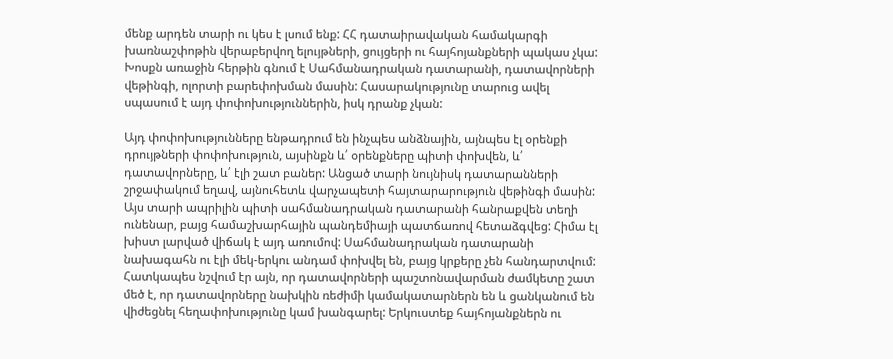մենք արդեն տարի ու կես է լսում ենք: ՀՀ դատաիրավական համակարգի խառնաշփոթին վերաբերվող ելույթների, ցույցերի ու հայհոյանքների պակաս չկա: Խոսքն առաջին հերթին գնում է Սահմանադրական դատարանի, դատավորների վեթինգի, ոլորտի բարեփոխման մասին: Հասարակությունը տարուց ավել սպասում է այդ փոփոխություններին, իսկ դրանք չկան:

Այդ փոփոխությունները ենթադրում են ինչպես անձնային, այնպես էլ օրենքի դրույթների փոփոխություն, այսինքն և՛ օրենքները պիտի փոխվեն, և՛ դատավորները, և՛ էլի շատ բաներ: Անցած տարի նույնիսկ դատարանների շրջափակում եղավ, այնուհետև վարչապետի հայտարարություն վեթինգի մասին: Այս տարի ապրիլին պիտի սահմանադրական դատարանի հանրաքվեն տեղի ունենար, բայց համաշխարհային պանդեմիայի պատճառով հետաձգվեց: Հիմա էլ խիստ լարված վիճակ է այդ առումով: Սահմանադրական դատարանի նախագահն ու էլի մեկ-երկու անդամ փոխվել են, բայց կրքերը չեն հանդարտվում: Հատկապես նշվում էր այն, որ դատավորների պաշտոնավարման ժամկետը շատ մեծ է, որ դատավորները նախկին ռեժիմի կամակատարներն են և ցանկանում են վիժեցնել հեղափոխությունը կամ խանգարել: Երկուստեք հայհոյանքներն ու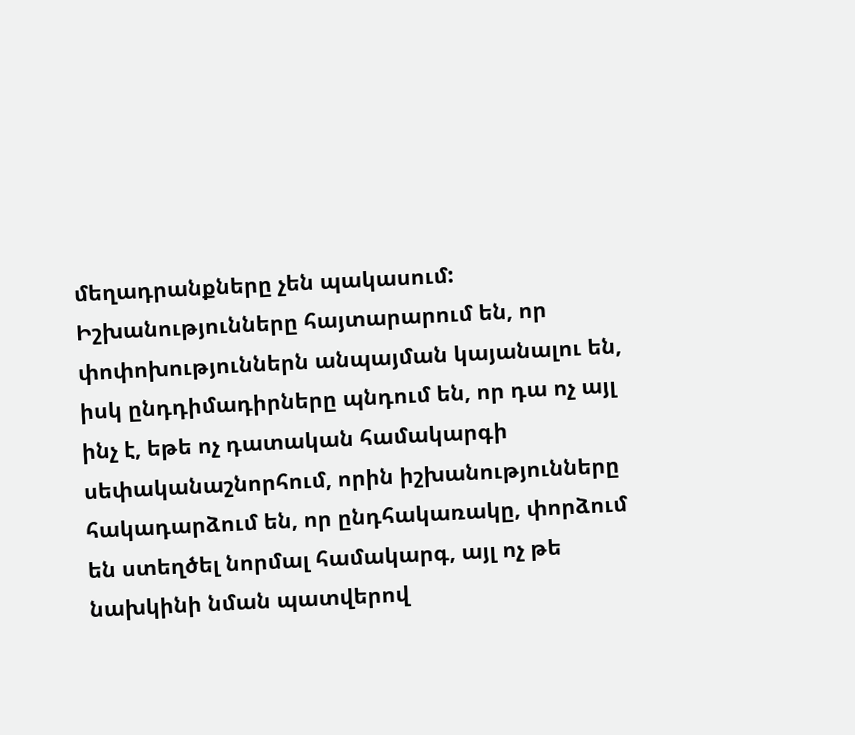մեղադրանքները չեն պակասում: Իշխանությունները հայտարարում են, որ փոփոխություններն անպայման կայանալու են, իսկ ընդդիմադիրները պնդում են, որ դա ոչ այլ ինչ է, եթե ոչ դատական համակարգի սեփականաշնորհում, որին իշխանությունները հակադարձում են, որ ընդհակառակը, փորձում են ստեղծել նորմալ համակարգ, այլ ոչ թե նախկինի նման պատվերով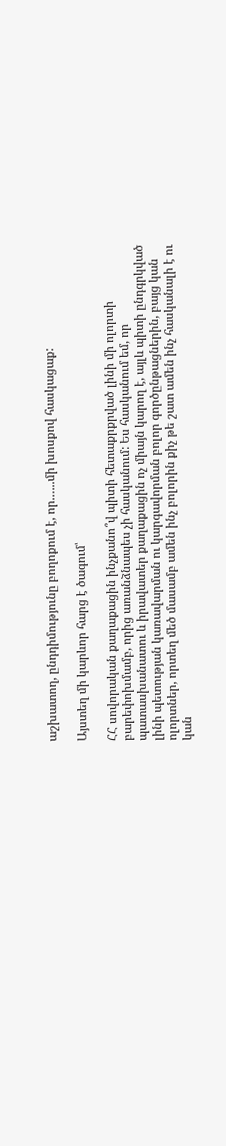աշխատող, ընդդիմությունը բողոքում է, որ.…..մի խոսքով հասկացաք:

Այստեղ մի կարևոր հարց է ծագում՝

ՀՀ սովորական քաղաքացին ինչքանո՞վ պիտի հետաքրքրված լինի մի ոլորտի բարեփոխմամբ, որից առանձնապես չի հասկանում: Ես հասկանում եմ, որ պատասխանատու և իրավատեր քաղաքացին ոչ միայն կարող է, այլև պիտի ընդգրկված լինի պետության կառավարման ու կարգավորման բոլոր գործընթացներին, բայց կան ոլորտներ, որտեղ մեծ մասամբ ամեն ինչ բոլորին քիչ թե շատ ամեն ինչ հասկանալի է ու կան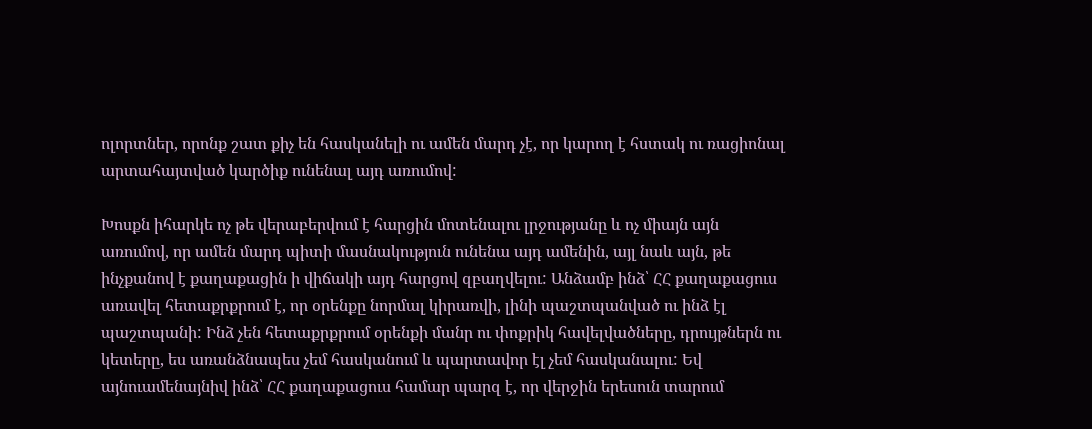ոլորտներ, որոնք շատ քիչ են հասկանելի ու ամեն մարդ չէ, որ կարող է հստակ ու ռացիոնալ արտահայտված կարծիք ունենալ այդ առումով:

Խոսքն իհարկե ոչ թե վերաբերվում է հարցին մոտենալու լրջությանը և ոչ միայն այն առումով, որ ամեն մարդ պիտի մասնակություն ունենա այդ ամենին, այլ նաև այն, թե ինչքանով է քաղաքացին ի վիճակի այդ հարցով զբաղվելու: Անձամբ ինձ՝ ՀՀ քաղաքացուս առավել հետաքրքրում է, որ օրենքը նորմալ կիրառվի, լինի պաշտպանված ու ինձ էլ պաշտպանի: Ինձ չեն հետաքրքրում օրենքի մանր ու փոքրիկ հավելվածները, դրույթներն ու կետերը, ես առանձնապես չեմ հասկանում և պարտավոր էլ չեմ հասկանալու: Եվ այնուամենայնիվ ինձ՝ ՀՀ քաղաքացուս համար պարզ է, որ վերջին երեսուն տարում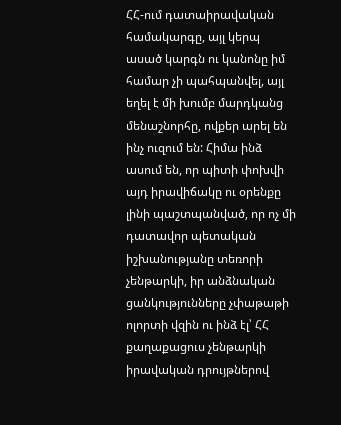ՀՀ-ում դատաիրավական համակարգը, այլ կերպ ասած կարգն ու կանոնը իմ համար չի պահպանվել, այլ եղել է մի խումբ մարդկանց մենաշնորհը, ովքեր արել են ինչ ուզում են: Հիմա ինձ ասում են, որ պիտի փոխվի այդ իրավիճակը ու օրենքը լինի պաշտպանված, որ ոչ մի դատավոր պետական իշխանությանը տեռորի չենթարկի, իր անձնական ցանկությունները չփաթաթի ոլորտի վզին ու ինձ էլ՝ ՀՀ քաղաքացուս չենթարկի իրավական դրույթներով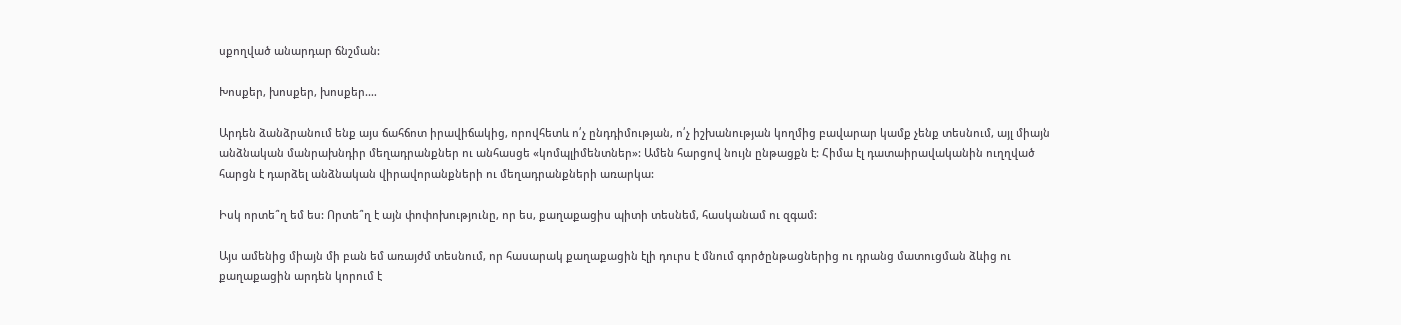սքողված անարդար ճնշման:

Խոսքեր, խոսքեր, խոսքեր.…

Արդեն ձանձրանում ենք այս ճահճոտ իրավիճակից, որովհետև ո՛չ ընդդիմության, ո՛չ իշխանության կողմից բավարար կամք չենք տեսնում, այլ միայն անձնական մանրախնդիր մեղադրանքներ ու անհասցե «կոմպլիմենտներ»: Ամեն հարցով նույն ընթացքն է: Հիմա էլ դատաիրավականին ուղղված հարցն է դարձել անձնական վիրավորանքների ու մեղադրանքների առարկա:

Իսկ որտե՞ղ եմ ես: Որտե՞ղ է այն փոփոխությունը, որ ես, քաղաքացիս պիտի տեսնեմ, հասկանամ ու զգամ:

Այս ամենից միայն մի բան եմ առայժմ տեսնում, որ հասարակ քաղաքացին էլի դուրս է մնում գործընթացներից ու դրանց մատուցման ձևից ու քաղաքացին արդեն կորում է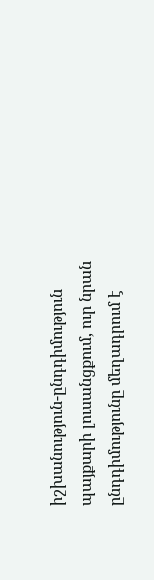իշխանություն-ընդդիմություն պայքարի լուսանցքում, ուր նրան ընդդիմությունը մեղադրում է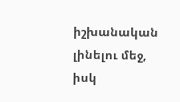իշխանական լինելու մեջ, իսկ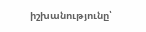իշխանությունը՝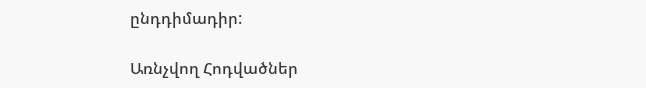ընդդիմադիր:

Առնչվող Հոդվածներ